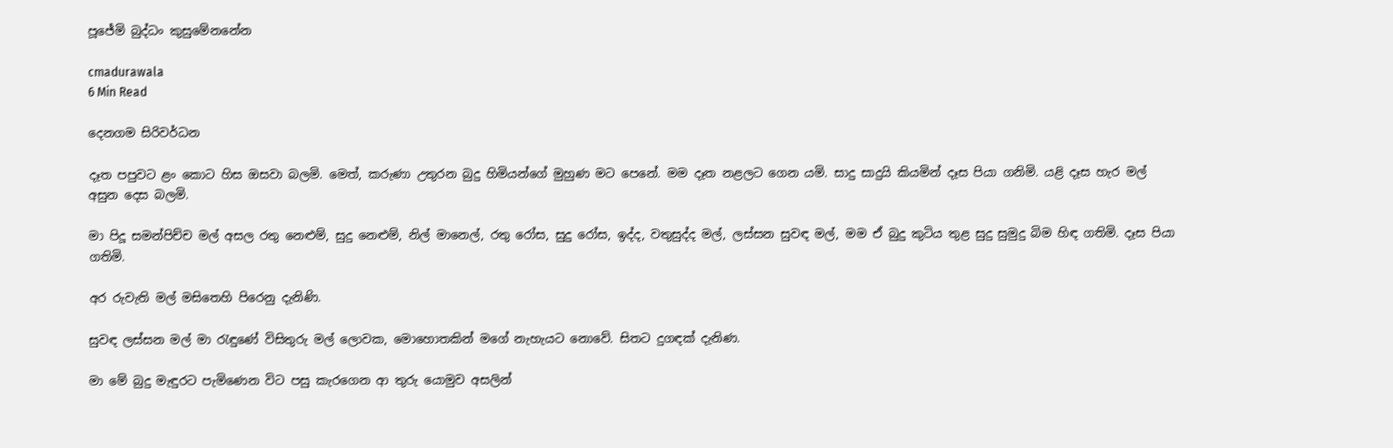පූජේමි බුද්ධං කුසුමේනනේන

cmadurawala
6 Min Read

දෙනගම සිරිවර්ධන

දෑත පපුවට ළං කොට හිස ඔසවා බලමි. මෙත්, කරුණා උතුරන බුදු හිමියන්ගේ මුහුණ මට පෙනේ. මම දෑත නළලට ගෙන යමි. සාදු සාදුයි කියමින් දෑස පියා ගනිමි. යළි දෑස හැර මල් අසුන දෙස බලමි.

මා පිදූ සමන්පිච්ච මල් අසල රතු නෙළුම්, සුදු නෙළුම්, නිල් මානෙල්, රතු රෝස, සුදු රෝස, ඉද්ද, වතුසුද්ද මල්, ලස්සන සුවඳ මල්, මම ඒ බුදු කුටිය තුළ සුදු සුමුදු බිම හිඳ ගතිමි. දෑස පියා ගතිමි.

අර රුවැති මල් මසිතෙහි පිරෙනු දැනිණි.

සුවඳ ලස්සන මල් මා රැඳුණේ විසිතුරු මල් ලොවක, මොහොතකින් මගේ නැහැයට නොවේ. සිතට දුගඳක් දැනිණ.

මා මේ බුදු මැඳුරට පැමිණෙන විට පසු කැරගෙන ආ තුරු යොමුව අසලින්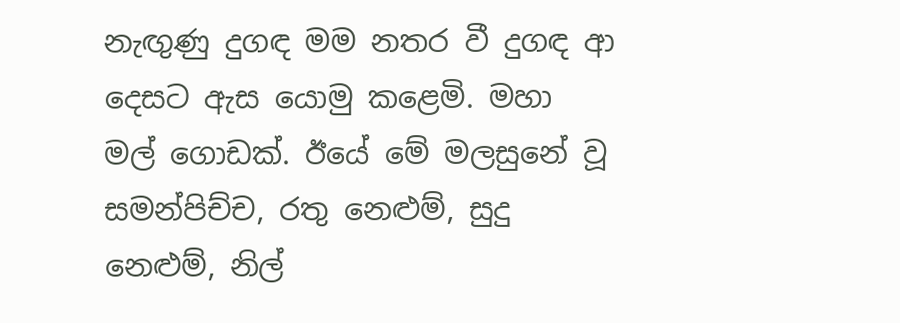නැඟුණු දුගඳ මම නතර වී දුගඳ ආ දෙසට ඇස යොමු කළෙමි. මහා මල් ගොඩක්. ඊයේ මේ මලසුනේ වූ සමන්පිච්ච, රතු නෙළුම්, සුදු නෙළුම්, නිල්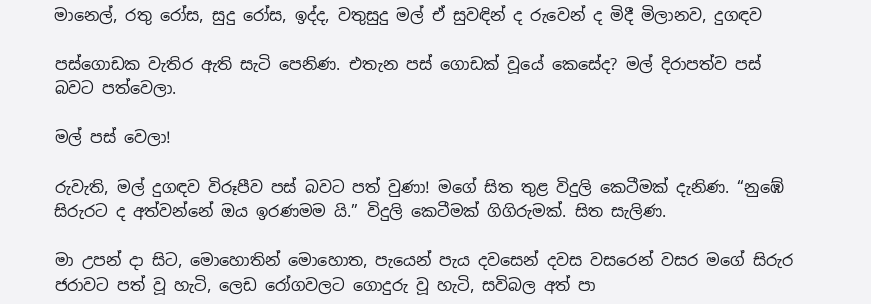මානෙල්, රතු රෝස, සුදු රෝස, ඉද්ද, වතුසුදු මල් ඒ සුවඳින් ද රුවෙන් ද මිදී මිලානව, දුගඳව

පස්ගොඩක වැතිර ඇති සැටි පෙනිණ. එතැන පස් ගොඩක් වූයේ කෙසේද? මල් දිරාපත්ව පස් බවට පත්වෙලා.

මල් පස් වෙලා!

රුවැති, මල් දුගඳව විරූපීව පස් බවට පත් වුණා! මගේ සිත තුළ විදුලි කෙටීමක් දැනිණ. “නුඹේ සිරුරට ද අත්වන්නේ ඔය ඉරණමම යි.” විදුලි කෙටීමක් ගිගිරුමක්. සිත සැලිණ.

මා උපන් දා සිට, මොහොතින් මොහොත, පැයෙන් පැය දවසෙන් දවස වසරෙන් වසර මගේ සිරුර ජරාවට පත් වූ හැටි, ලෙඩ රෝගවලට ගොදුරු වූ හැටි, සවිබල අත් පා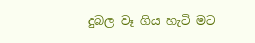දුබල වෑ ගිය හැටි මට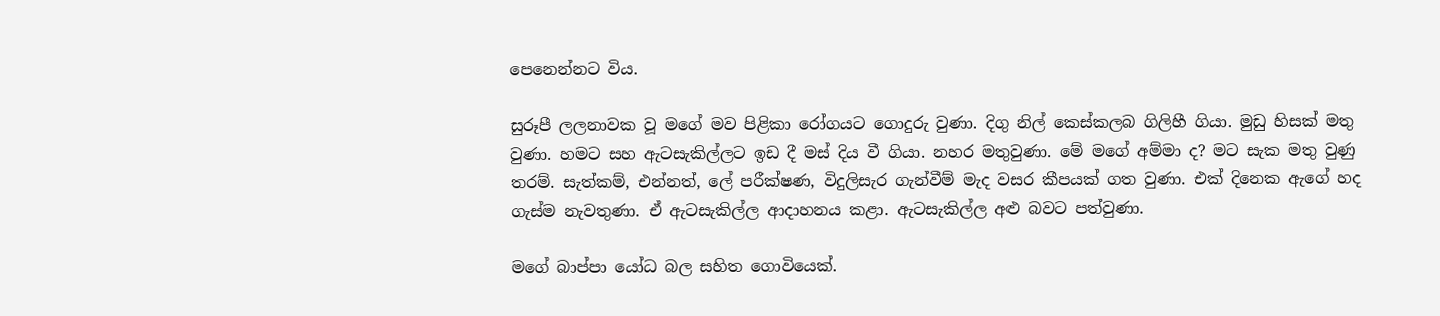පෙනෙන්නට විය.

සුරූපී ලලනාවක වූ මගේ මව පිළිකා රෝගයට ගොදුරු වුණා. දිගු නිල් කෙස්කලබ ගිලිහී ගියා. මුඩු හිසක් මතු වුණා. හමට සහ ඇටසැකිල්ලට ඉඩ දී මස් දිය වී ගියා. නහර මතුවුණා. මේ මගේ අම්මා ද? මට සැක මතු වුණු තරම්. සැත්කම්, එන්නත්, ලේ පරීක්ෂණ, විදුලිසැර ගැන්වීම් මැද වසර කීපයක් ගත වුණා. එක් දිනෙක ඇගේ හද ගැස්ම නැවතුණා. ඒ ඇටසැකිල්ල ආදාහනය කළා. ඇටසැකිල්ල අළු බවට පත්වුණා.

මගේ බාප්පා යෝධ බල සහිත ගොවියෙක්.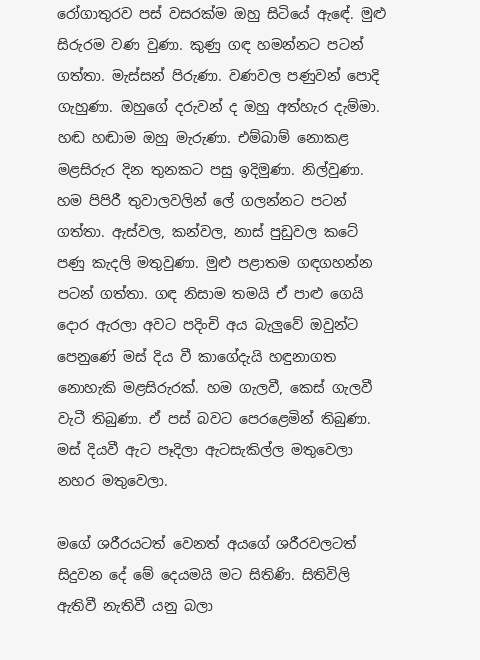රෝගාතුරව පස් වසරක්ම ඔහු සිටියේ ඇඳේ. මුළු සිරුරම වණ වුණා. කුණු ගඳ හමන්නට පටන් ගත්තා. මැස්සන් පිරුණා. වණවල පණුවන් පොදි ගැහුණා. ඔහුගේ දරුවන් ද ඔහු අත්හැර දැම්මා. හඬ හඬාම ඔහු මැරුණා. එම්බාම් නොකළ මළසිරුර දින තුනකට පසු ඉදිමුණා. නිල්වුණා. හම පිපිරී තුවාලවලින් ලේ ගලන්නට පටන් ගත්තා. ඇස්වල, කන්වල, නාස් පුඩුවල කටේ පණු කැදලි මතුවුණා. මුළු පළාතම ගඳගහන්න පටන් ගත්තා. ගඳ නිසාම තමයි ඒ පාළු ගෙයි දොර ඇරලා අවට පදිංචි අය බැලුවේ ඔවුන්ට පෙනුණේ මස් දිය වී කාගේදැයි හඳුනාගත නොහැකි මළසිරුරක්. හම ගැලවී, කෙස් ගැලවී වැටී තිබුණා. ඒ පස් බවට පෙරළෙමින් තිබුණා. මස් දියවී ඇට පෑදිලා ඇටසැකිල්ල මතුවෙලා නහර මතුවෙලා.

මගේ ශරීරයටත් වෙනත් අයගේ ශරීරවලටත් සිදුවන දේ මේ දෙයමයි මට සිතිණි. සිතිවිලි ඇතිවී නැතිවී යනු බලා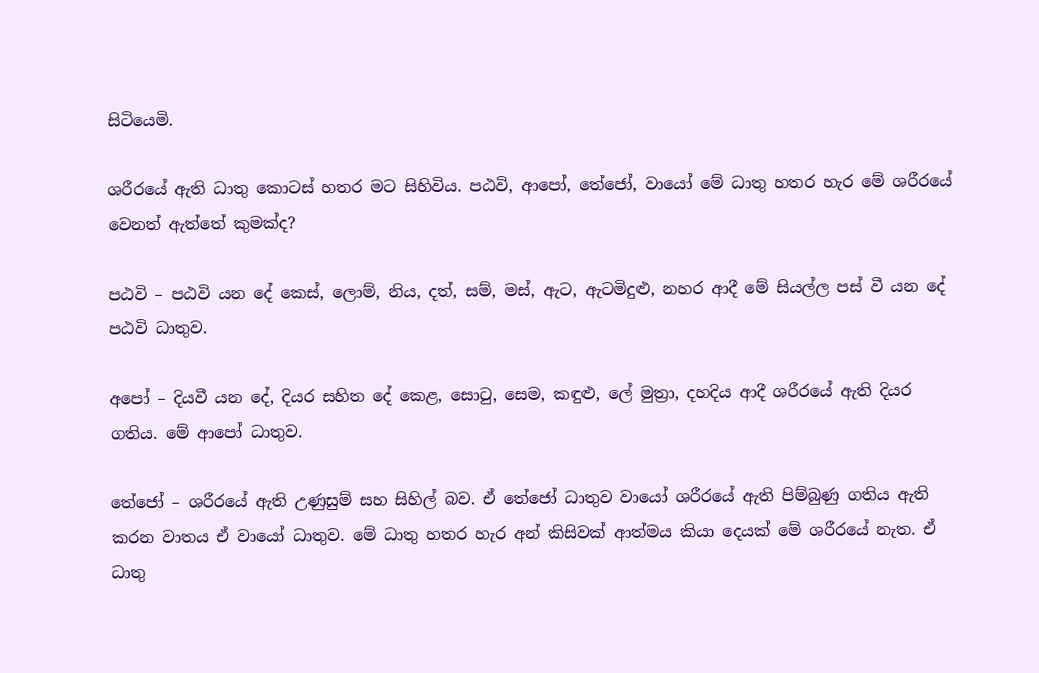සිටියෙමි.

ශරීරයේ ඇති ධාතු කොටස් හතර මට සිහිවිය. පඨවි, ආපෝ, තේජෝ, වායෝ මේ ධාතු හතර හැර මේ ශරීරයේ වෙනත් ඇත්තේ කුමක්ද?

පඨවි – පඨවි යන දේ කෙස්, ලොම්, නිය, දත්, සම්, මස්, ඇට, ඇටමිදුළු, නහර ආදී මේ සියල්ල පස් වී යන දේ පඨවි ධාතුව.

අපෝ – දියවී යන දේ, දියර සහිත දේ කෙළ, සොටු, සෙම, කඳුළු, ලේ මුත්‍රා, දහදිය ආදී ශරීරයේ ඇති දියර ගතිය. මේ ආපෝ ධාතුව.

තේජෝ – ශරීරයේ ඇති උණුසුම් සහ සිහිල් බව. ඒ තේජෝ ධාතුව වායෝ ශරීරයේ ඇති පිම්බුණු ගතිය ඇති කරන වාතය ඒ වායෝ ධාතුව. මේ ධාතු හතර හැර අන් කිසිවක් ආත්මය කියා දෙයක් මේ ශරීරයේ නැත. ඒ ධාතු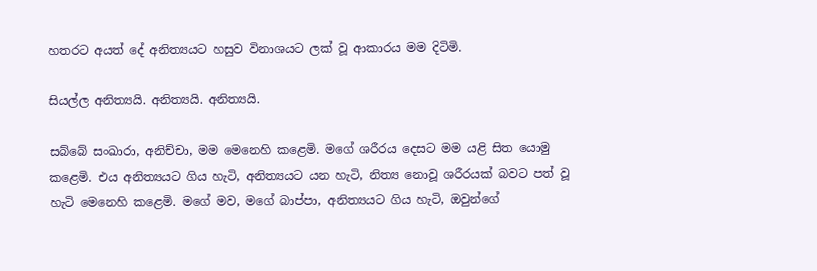හතරට අයත් දේ අනිත්‍යයට හසුව විනාශයට ලක් වූ ආකාරය මම දිටිමි.

සියල්ල අනිත්‍යයි. අනිත්‍යයි. අනිත්‍යයි.

සබ්බේ සංඛාරා, අනිච්චා, මම මෙනෙහි කළෙමි. මගේ ශරීරය දෙසට මම යළි සිත යොමු කළෙමි. එය අනිත්‍යයට ගිය හැටි, අනිත්‍යයට යන හැටි, නිත්‍ය නොවූ ශරීරයක් බවට පත් වූ හැටි මෙනෙහි කළෙමි. මගේ මව, මගේ බාප්පා, අනිත්‍යයට ගිය හැටි, ඔවුන්ගේ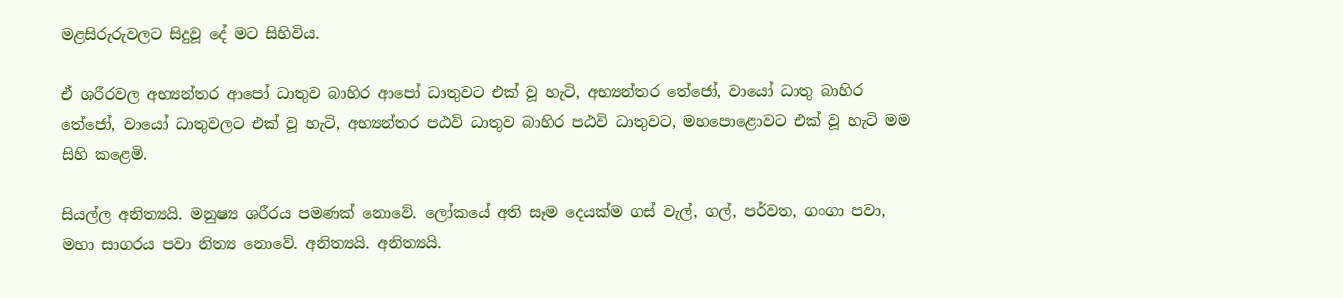මළසිරුරුවලට සිදුවූ දේ මට සිහිවිය.

ඒ ශරීරවල අභ්‍යන්තර ආපෝ ධාතුව බාහිර ආපෝ ධාතුවට එක් වූ හැටි, අභ්‍යන්තර තේජෝ, වායෝ ධාතු බාහිර තේජෝ, වායෝ ධාතුවලට එක් වූ හැටි, අභ්‍යන්තර පඨවි ධාතුව බාහිර පඨවි ධාතුවට, මහපොළොවට එක් වූ හැටි මම සිහි කළෙමි.

සියල්ල අනිත්‍යයි. මනුෂ්‍ය ශරීරය පමණක් නොවේ. ලෝකයේ අති සෑම දෙයක්ම ගස් වැල්, ගල්, පර්වත, ගංගා පවා, මහා සාගරය පවා නිත්‍ය නොවේ. අනිත්‍යයි. අනිත්‍යයි.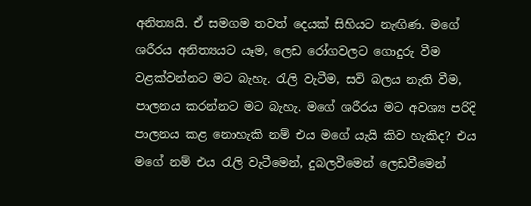අනිත්‍යයි. ඒ සමගම තවත් දෙයක් සිහියට නැඟිණ. මගේ ශරීරය අනිත්‍යයට යෑම, ලෙඩ රෝගවලට ගොදුරු වීම වළක්වන්නට මට බැහැ. රැලි වැටීම, සවි බලය නැති වීම, පාලනය කරන්නට මට බැහැ. මගේ ශරීරය මට අවශ්‍ය පරිදි පාලනය කළ නොහැකි නම් එය මගේ යැයි කිව හැකිද? එය මගේ නම් එය රැලි වැටීමෙන්, දුබලවීමෙන් ලෙඩවීමෙන්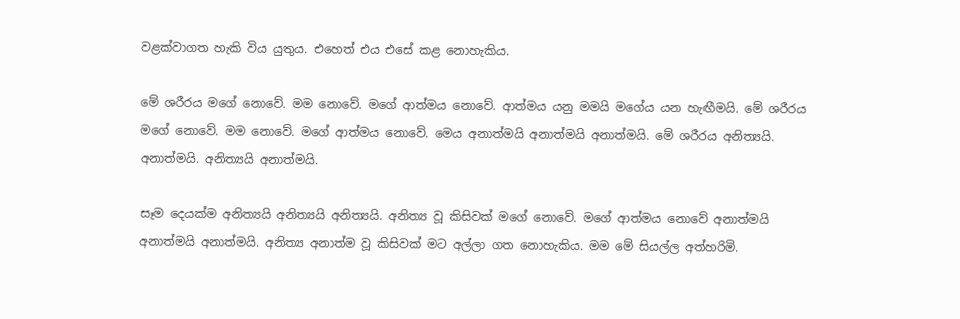වළක්වාගත හැකි විය යුතුය. එහෙත් එය එසේ කළ නොහැකිය.

මේ ශරීරය මගේ නොවේ. මම නොවේ. මගේ ආත්මය නොවේ. ආත්මය යනු මමයි මගේය යන හැඟීමයි. මේ ශරීරය මගේ නොවේ. මම නොවේ. මගේ ආත්මය නොවේ. මෙය අනාත්මයි අනාත්මයි අනාත්මයි. මේ ශරීරය අනිත්‍යයි. අනාත්මයි. අනිත්‍යයි අනාත්මයි.

සෑම දෙයක්ම අනිත්‍යයි අනිත්‍යයි අනිත්‍යයි. අනිත්‍ය වූ කිසිවක් මගේ නොවේ. මගේ ආත්මය නොවේ අනාත්මයි අනාත්මයි අනාත්මයි. අනිත්‍ය අනාත්ම වූ කිසිවක් මට අල්ලා ගත නොහැකිය. මම මේ සියල්ල අත්හරිමි.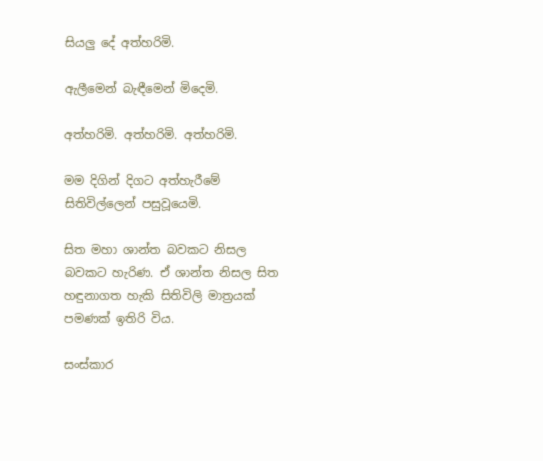සියලු දේ අත්හරිමි.

ඇලීමෙන් බැඳීමෙන් මිදෙමි.

අත්හරිමි. අත්හරිමි. අත්හරිමි.

මම දිගින් දිගට අත්හැරීමේ සිතිවිල්ලෙන් පසුවූයෙමි.

සිත මහා ශාන්ත බවකට නිසල බවකට හැරිණ. ඒ ශාන්ත නිසල සිත හඳුනාගත හැකි සිතිවිලි මාත්‍රයක් පමණක් ඉතිරි විය.

සංස්කාර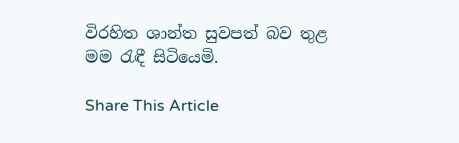විරහිත ශාන්ත සුවපත් බව තුළ මම රැඳී සිටියෙමි.

Share This Article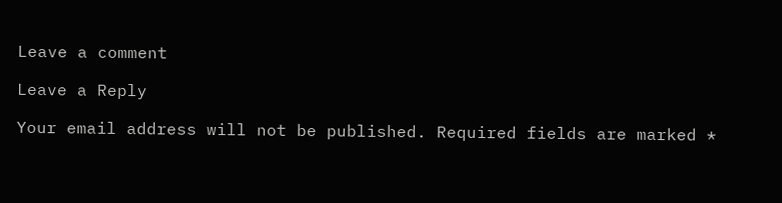Leave a comment

Leave a Reply

Your email address will not be published. Required fields are marked *